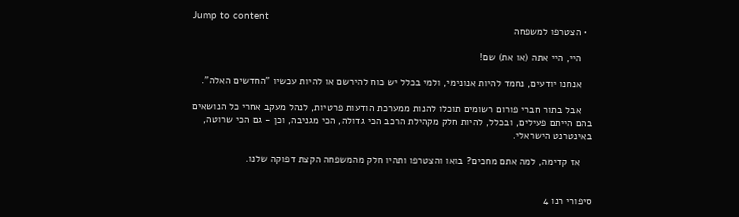Jump to content
  • הצטרפו למשפחה

    היי, היי אתה (או את) שם!

    אנחנו יודעים, נחמד להיות אנונימי, ולמי בכלל יש כוח להירשם או להיות עכשיו "החדשים האלה".

    אבל בתור חברי פורום רשומים תוכלו להנות ממערכת הודעות פרטיות, לנהל מעקב אחרי כל הנושאים בהם הייתם פעילים, ובכלל, להיות חלק מקהילת הרכב הכי גדולה, הכי מגניבה, וכן - גם הכי שרוטה, באינטרנט הישראלי.

    אז קדימה, למה אתם מחכים? בואו והצטרפו ותהיו חלק מהמשפחה הקצת דפוקה שלנו.


סיפורי רנו 4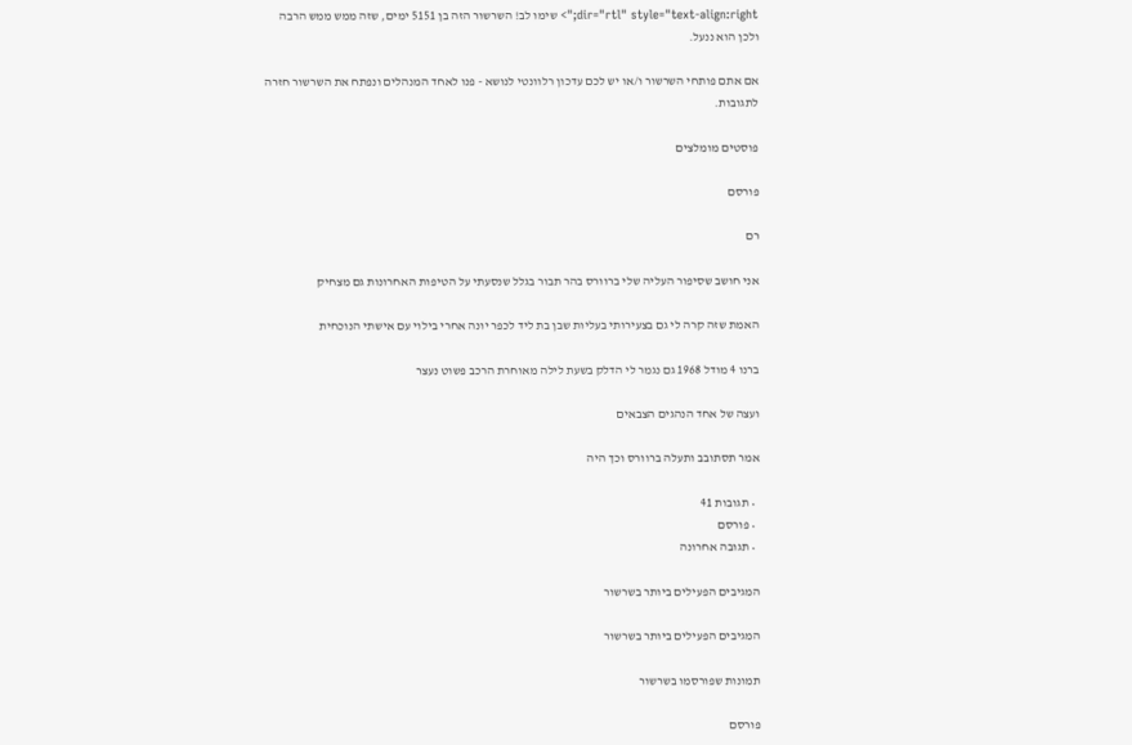dir="rtl" style="text-align:right;"> שימו לב! השרשור הזה בן 5151 ימים, שזה ממש ממש הרבה ולכן הוא ננעל.

אם אתם פותחי השרשור ו/או יש לכם עדכון רלוונטי לנושא - פנו לאחד המנהלים ונפתח את השרשור חזרה לתגובות.

פוסטים מומלצים

פורסם

רם

אני חושב שסיפור העליה שלי ברוורס בהר תבור בגלל שנסעתי על הטיפות האחרונות גם מצחיק

האמת שזה קרה לי גם בצעירותי בעליות שבן בת ליד לכפר יונה אחרי בילוי עם אישתי הנוכחית

ברנו 4 מודל 1968 גם נגמר לי הדלק בשעת לילה מאוחרת הרכב פשוט נעצר

ועצה של אחד הנהגים הצבאים

אמר תסתובב ותעלה ברוורס וכך היה

  • תגובות 41
  • פורסם
  • תגובה אחרונה

המגיבים הפעילים ביותר בשרשור

המגיבים הפעילים ביותר בשרשור

תמונות שפורסמו בשרשור

פורסם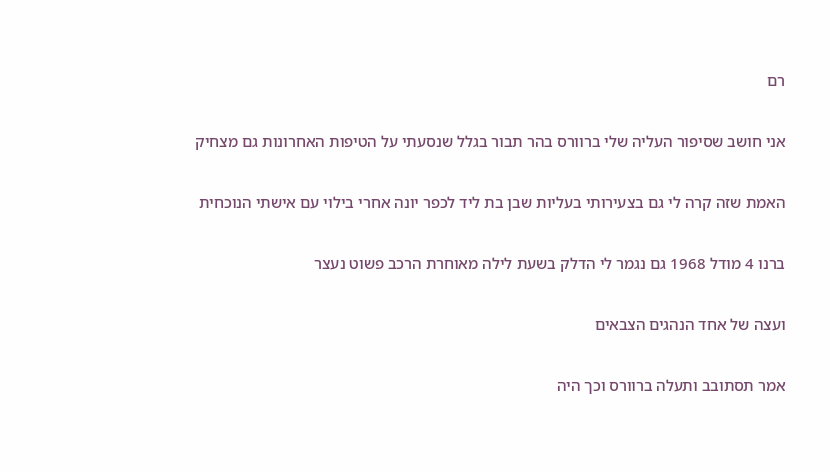רם

אני חושב שסיפור העליה שלי ברוורס בהר תבור בגלל שנסעתי על הטיפות האחרונות גם מצחיק

האמת שזה קרה לי גם בצעירותי בעליות שבן בת ליד לכפר יונה אחרי בילוי עם אישתי הנוכחית

ברנו 4 מודל 1968 גם נגמר לי הדלק בשעת לילה מאוחרת הרכב פשוט נעצר

ועצה של אחד הנהגים הצבאים

אמר תסתובב ותעלה ברוורס וכך היה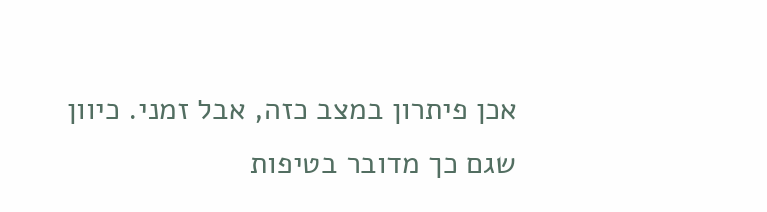אכן פיתרון במצב כזה, אבל זמני. כיוון שגם כך מדובר בטיפות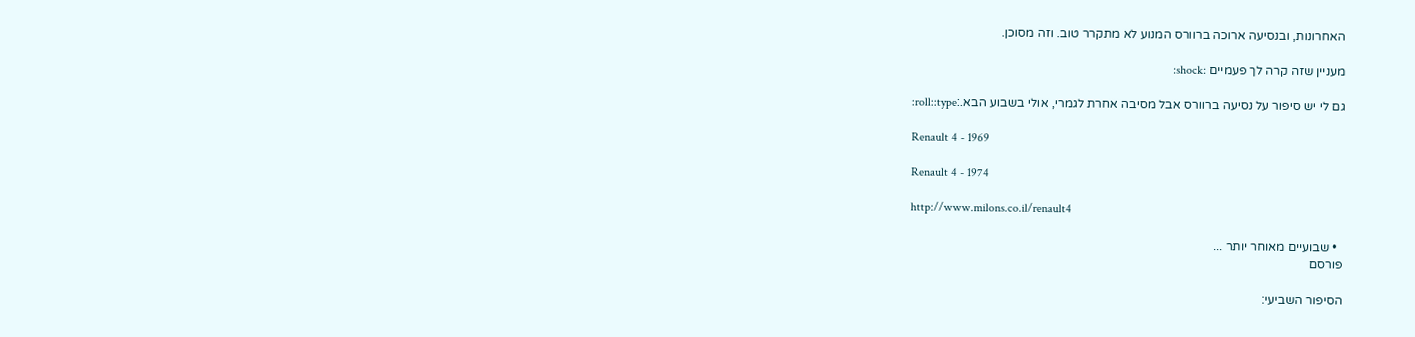האחרונות, ובנסיעה ארוכה ברוורס המנוע לא מתקרר טוב. וזה מסוכן.

מעניין שזה קרה לך פעמיים :shock:

גם לי יש סיפור על נסיעה ברוורס אבל מסיבה אחרת לגמרי, אולי בשבוע הבא.:roll::type:

Renault 4 - 1969

Renault 4 - 1974

http://www.milons.co.il/renault4

  • שבועיים מאוחר יותר ...
פורסם

הסיפור השביעי: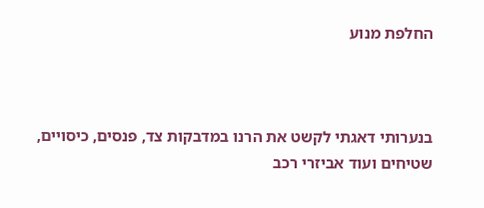החלפת מנוע



בנערותי דאגתי לקשט את הרנו במדבקות צד, פנסים, כיסויים, שטיחים ועוד אביזרי רכב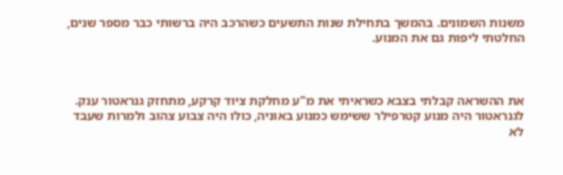משנות השמונים. בהמשך בתחילת שנות התשעים כשהרכב היה ברשותי כבר מספר שנים, החלטתי ליפות גם את המנוע.



את ההשראה קבלתי בצבא כשראיתי את מ"ע מחלקת ציוד קרקע, מתחזק גנראטור ענק. לגנראטור היה מנוע קטרפילר ששימש כמנוע באוניה, כולו היה צבוע צהוב ולמרות שעבד לא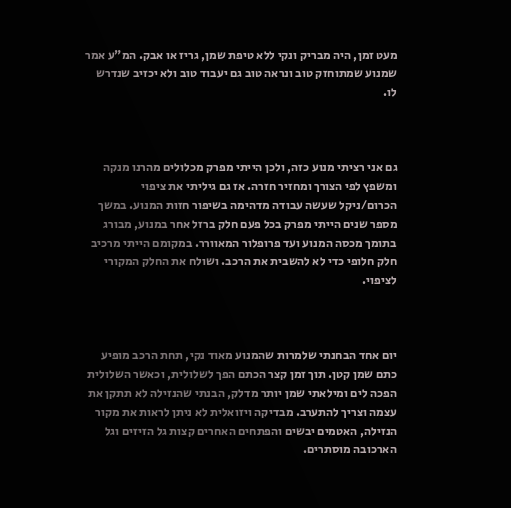מעט זמן, היה מבריק ונקי ללא טיפת שמן, גריז או אבק. המ"ע אמר שמנוע שמתוחזק טוב ונראה טוב גם יעבוד טוב ולא יכזיב שנדרש לו.



גם אני רציתי מנוע כזה, ולכן הייתי מפרק מכלולים מהרנו מנקה ומשפץ לפי הצורך ומחזיר חזרה. אז גם גיליתי את ציפוי הכרום/ניקל שעשה עבודה מדהימה בשיפור חזות המנוע. במשך מספר שנים הייתי מפרק בכל פעם חלק ברזל אחר במנוע, מבורג בתומך מכסה המנוע ועד פרופלור המאוורר. במקומם הייתי מרכיב חלק חלופי כדי לא להשבית את הרכב. ושולח את החלק המקורי לציפוי.



יום אחד הבחנתי שלמרות שהמנוע מאוד נקי, תחת הרכב מופיע כתם שמן קטן. תוך זמן קצר הכתם הפך לשלולית, וכאשר השלולית הפכה לים ומילאתי שמן יותר מדלק, הבנתי שהנזילה לא תתקן את עצמה וצריך להתערב. מבדיקה ויזואלית לא ניתן לראות את מקור הנזילה, האטמים יבשים והפתחים האחרים קצות גל הזיזים וגל הארכובה מוסתרים.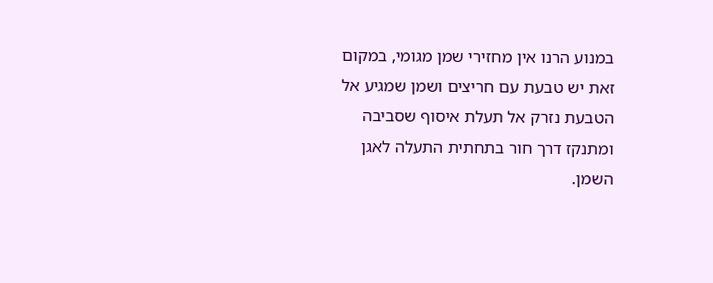במנוע הרנו אין מחזירי שמן מגומי, במקום זאת יש טבעת עם חריצים ושמן שמגיע אל הטבעת נזרק אל תעלת איסוף שסביבה ומתנקז דרך חור בתחתית התעלה לאגן השמן.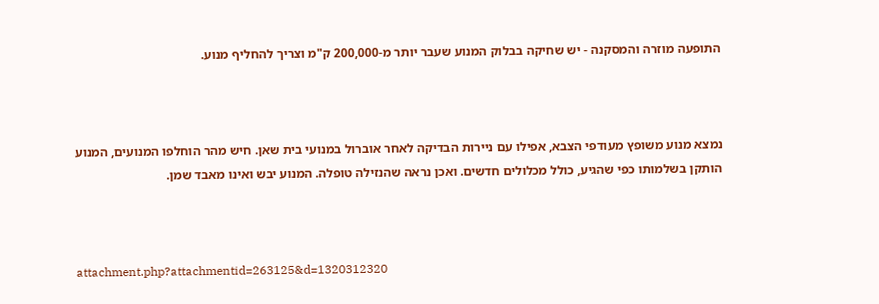התופעה מוזרה והמסקנה - יש שחיקה בבלוק המנוע שעבר יותר מ-200,000 ק"מ וצריך להחליף מנוע.



נמצא מנוע משופץ מעודפי הצבא, אפילו עם ניירות הבדיקה לאחר אוברול במנועי בית שאן. חיש מהר הוחלפו המנועים, המנוע הותקן בשלמותו כפי שהגיע, כולל מכלולים חדשים. ואכן נראה שהנזילה טופלה. המנוע יבש ואינו מאבד שמן.



attachment.php?attachmentid=263125&d=1320312320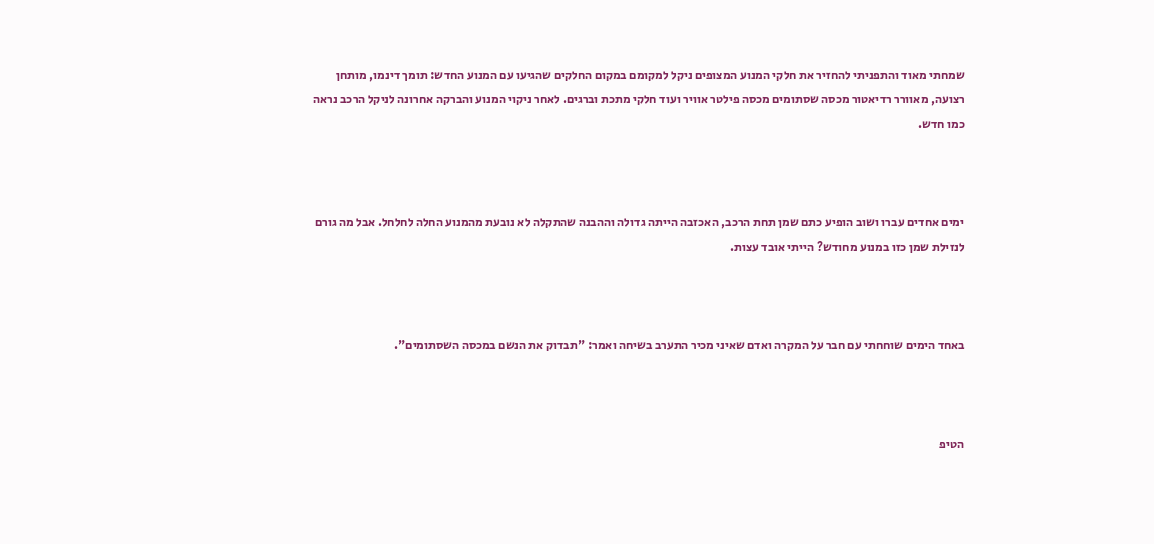שמחתי מאוד והתפניתי להחזיר את חלקי המנוע המצופים ניקל למקומם במקום החלקים שהגיעו עם המנוע החדש: תומך דינמו, מותחן רצועה, מאוורר רדיאטור מכסה שסתומים מכסה פילטר אוויר ועוד חלקי מתכת וברגים. לאחר ניקוי המנוע והברקה אחרונה לניקל הרכב נראה כמו חדש.



ימים אחדים עברו ושוב הופיע כתם שמן תחת הרכב, האכזבה הייתה גדולה וההבנה שהתקלה לא נובעת מהמנוע החלה לחלחל. אבל מה גורם לנזילת שמן כזו במנוע מחודש? הייתי אובד עצות.



באחד הימים שוחחתי עם חבר על המקרה ואדם שאיני מכיר התערב בשיחה ואמר: "תבדוק את הנשם במכסה השסתומים".



הטיפ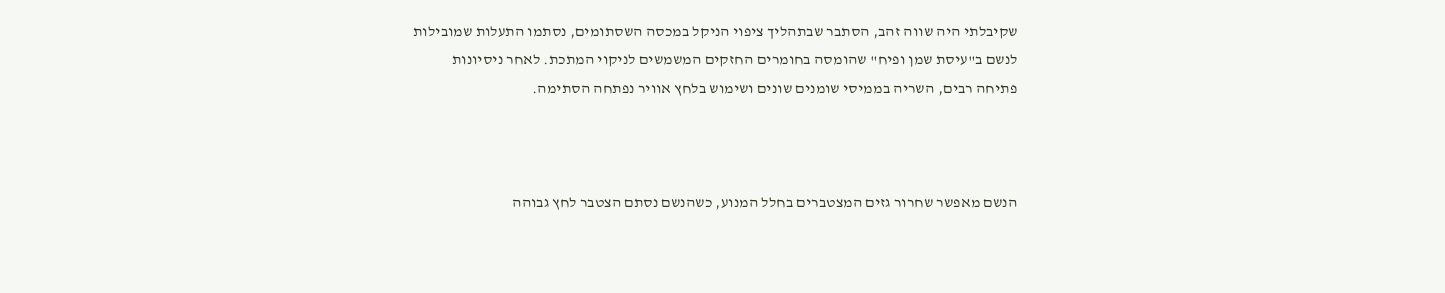שקיבלתי היה שווה זהב, הסתבר שבתהליך ציפוי הניקל במכסה השסתומים, נסתמו התעלות שמובילות לנשם ב"עיסת שמן ופיח" שהומסה בחומרים החזקים המשמשים לניקוי המתכת. לאחר ניסיונות פתיחה רבים, השריה בממיסי שומנים שונים ושימוש בלחץ אוויר נפתחה הסתימה.



הנשם מאפשר שחרור גזים המצטברים בחלל המנוע, כשהנשם נסתם הצטבר לחץ גבוהה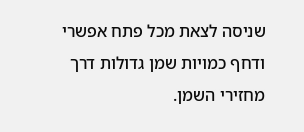שניסה לצאת מכל פתח אפשרי ודחף כמויות שמן גדולות דרך מחזירי השמן.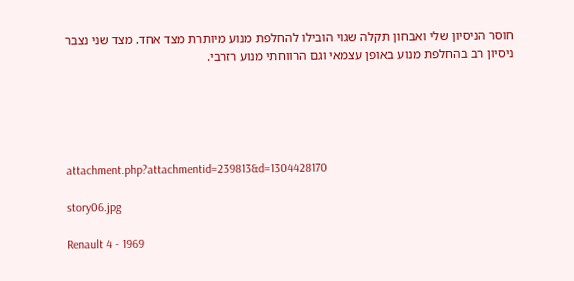חוסר הניסיון שלי ואבחון תקלה שגוי הובילו להחלפת מנוע מיותרת מצד אחד. מצד שני נצבר ניסיון רב בהחלפת מנוע באופן עצמאי וגם הרווחתי מנוע רזרבי.





attachment.php?attachmentid=239813&d=1304428170

story06.jpg

Renault 4 - 1969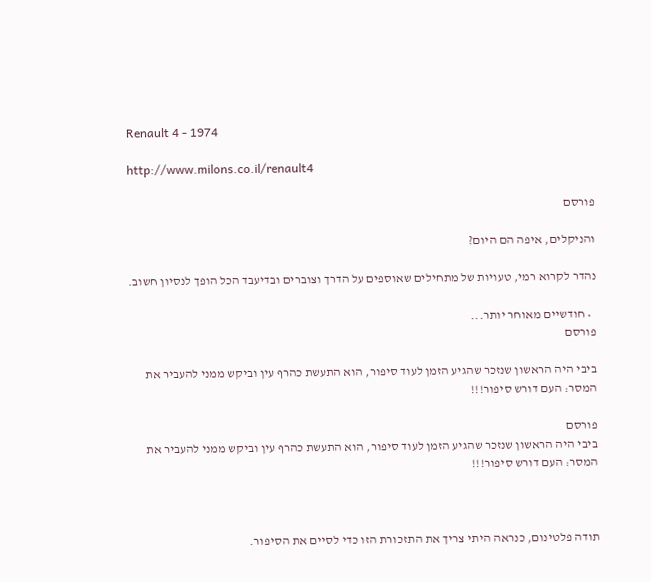Renault 4 - 1974

http://www.milons.co.il/renault4

פורסם

והניקלים, איפה הם היום?

נהדר לקרוא רמי, טעויות של מתחילים שאוספים על הדרך וצוברים ובדיעבד הכל הופך לנסיון חשוב.

  • חודשיים מאוחר יותר...
פורסם

ביבי היה הראשון שנזכר שהגיע הזמן לעוד סיפור, הוא התעשת כהרף עין וביקש ממני להעביר את המסר: העם דורש סיפור!!!

פורסם
ביבי היה הראשון שנזכר שהגיע הזמן לעוד סיפור, הוא התעשת כהרף עין וביקש ממני להעביר את המסר: העם דורש סיפור!!!



תודה פלטינום, כנראה היתי צריך את התזכורת הזו כדי לסיים את הסיפור.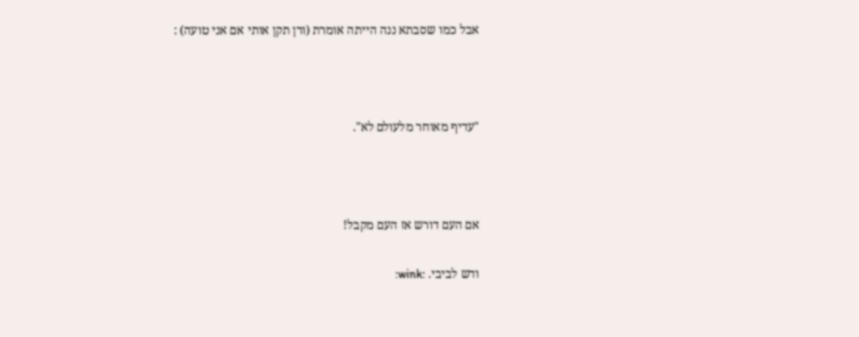אבל כמו שסבתא ננה הייתה אומרת (ורן תקן אותי אם אני טועה) :



"עדיף מאוחר מלעולם לא".



אם העם דורש אז העם מקבל!

ודש לביבי. :wink: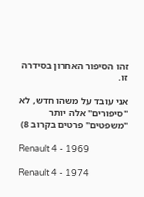זהו הסיפור האחרון בסידרה זו.

אני עובד על משהו חדש, לא "סיפורים" אלה יותר "משפטים" פרטים בקרוב 8)

Renault 4 - 1969

Renault 4 - 1974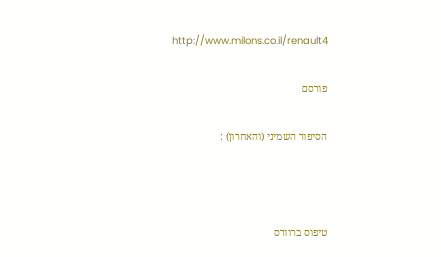http://www.milons.co.il/renault4

פורסם

הסיפור השמיני (והאחרון) :



טיפוס ברוורס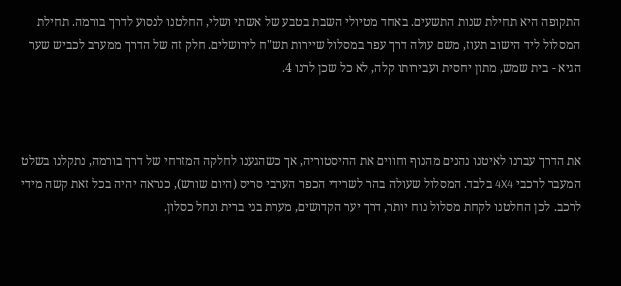התקופה היא תחילת שנות התשעים. באחד מטיולי השבת בטבע של אשתי ושלי, החלטנו לנסוע לדרך בורמה. תחילת המסלול ליד הישוב תעוז, משם עולה דרך עפר במסלול שיירות תש"ח לירושלים. חלק זה של הדרך ממערב לכביש שער הגיא - בית שמש, מתון יחסית ועבירותו קלה, לא כל שכן לרנו 4.



את הדרך עברנו לאיטנו נהנים מהנוף וחווים את ההיסטוריה, אך כשהגענו לחלקה המזרחי של דרך בורמה, נתקלנו בשלט המעבר לרכבי 4X4 בלבד. המסלול שעולה בהר לשרידי הכפר הערבי סריס (היום שורש), כנראה יהיה בכל זאת קשה מידי לרכב. לכן החלטנו לקחת מסלול נוח יותר, דרך יער הקדושים, מערת בני ברית ונחל כסלון.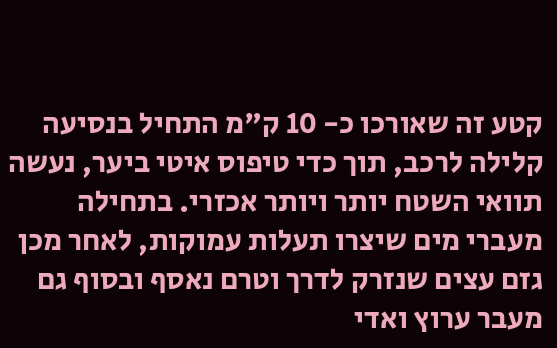קטע זה שאורכו כ- 10 ק"מ התחיל בנסיעה קלילה לרכב, תוך כדי טיפוס איטי ביער, נעשה תוואי השטח יותר ויותר אכזרי. בתחילה מעברי מים שיצרו תעלות עמוקות, לאחר מכן גזם עצים שנזרק לדרך וטרם נאסף ובסוף גם מעבר ערוץ ואדי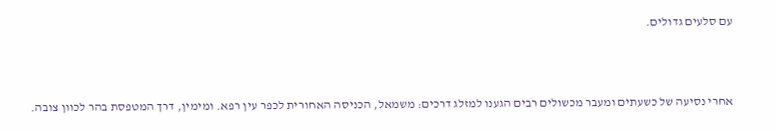עם סלעים גדולים.



אחרי נסיעה של כשעתים ומעבר מכשולים רבים הגענו למזלג דרכים: משמאל, הכניסה האחורית לכפר עין רפא. ומימין, דרך המטפסת בהר לכוון צובה.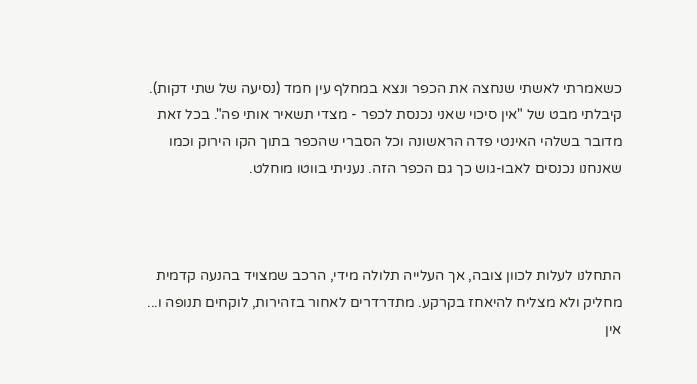כשאמרתי לאשתי שנחצה את הכפר ונצא במחלף עין חמד (נסיעה של שתי דקות). קיבלתי מבט של "אין סיכוי שאני נכנסת לכפר - מצדי תשאיר אותי פה". בכל זאת מדובר בשלהי האינטי פדה הראשונה וכל הסברי שהכפר בתוך הקו הירוק וכמו שאנחנו נכנסים לאבו-גוש כך גם הכפר הזה. נעניתי בווטו מוחלט.



התחלנו לעלות לכוון צובה, אך העלייה תלולה מידי, הרכב שמצויד בהנעה קדמית מחליק ולא מצליח להיאחז בקרקע. מתדרדרים לאחור בזהירות, לוקחים תנופה ו... אין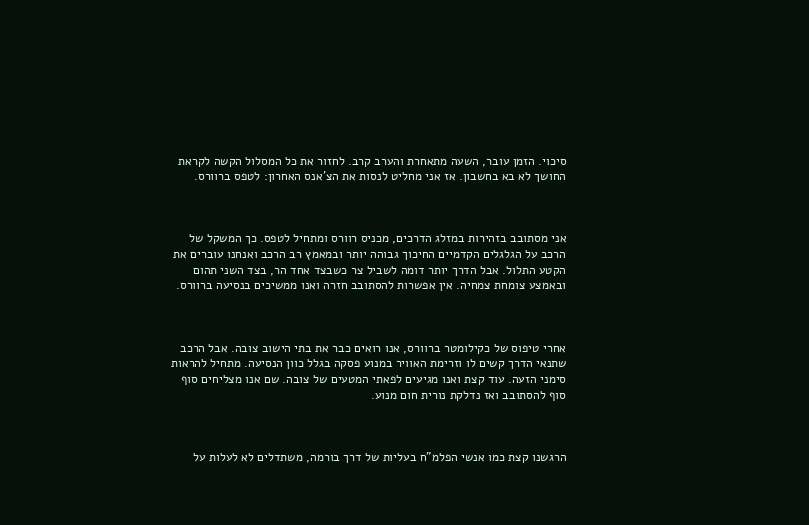סיכוי. הזמן עובר, השעה מתאחרת והערב קרב. לחזור את כל המסלול הקשה לקראת החושך לא בא בחשבון. אז אני מחליט לנסות את הצ'אנס האחרון: לטפס ברוורס.



אני מסתובב בזהירות במזלג הדרכים, מכניס רוורס ומתחיל לטפס. כך המשקל של הרכב על הגלגלים הקדמיים החיכוך גבוהה יותר ובמאמץ רב הרכב ואנחנו עוברים את הקטע התלול. אבל הדרך יותר דומה לשביל צר כשבצד אחד הר, בצד השני תהום ובאמצע צומחת צמחיה. אין אפשרות להסתובב חזרה ואנו ממשיכים בנסיעה ברוורס.



אחרי טיפוס של כקילומטר ברוורס, אנו רואים כבר את בתי הישוב צובה. אבל הרכב שתנאי הדרך קשים לו וזרימת האוויר במנוע פסקה בגלל כוון הנסיעה. מתחיל להראות סימני הזעה. עוד קצת ואנו מגיעים לפאתי המטעים של צובה. שם אנו מצליחים סוף סוף להסתובב ואז נדלקת נורית חום מנוע.



הרגשנו קצת כמו אנשי הפלמ"ח בעליות של דרך בורמה, משתדלים לא לעלות על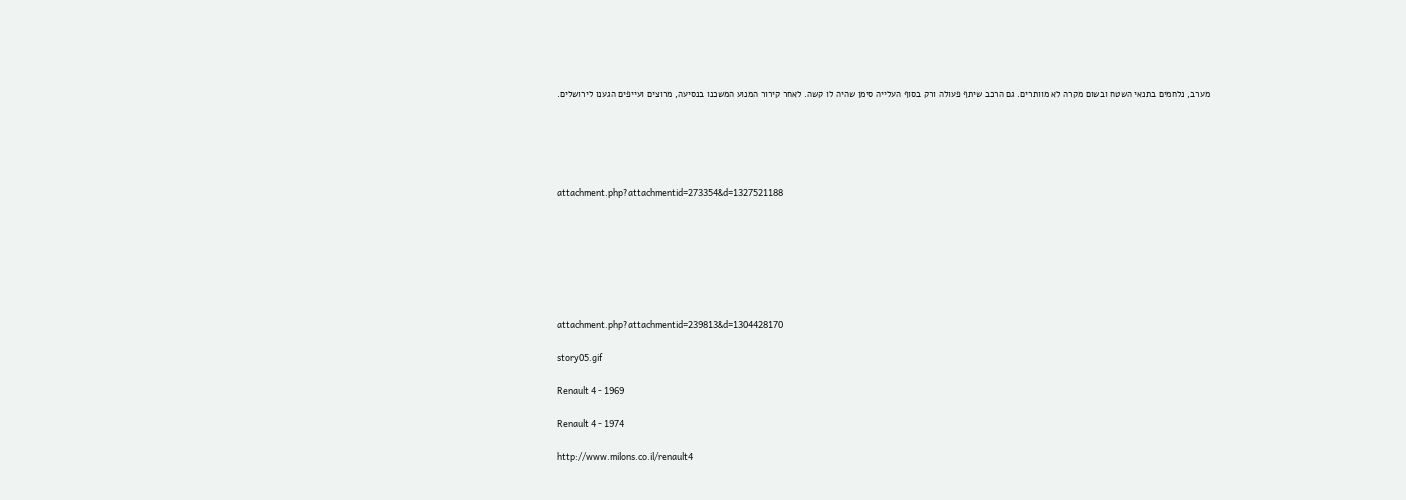מערב, נלחמים בתנאי השטח ובשום מקרה לא מוותרים. גם הרכב שיתף פעולה ורק בסוף העלייה סימן שהיה לו קשה. לאחר קירור המנוע המשכנו בנסיעה, מרוצים ועייפים הגענו לירושלים.





attachment.php?attachmentid=273354&d=1327521188







attachment.php?attachmentid=239813&d=1304428170

story05.gif

Renault 4 - 1969

Renault 4 - 1974

http://www.milons.co.il/renault4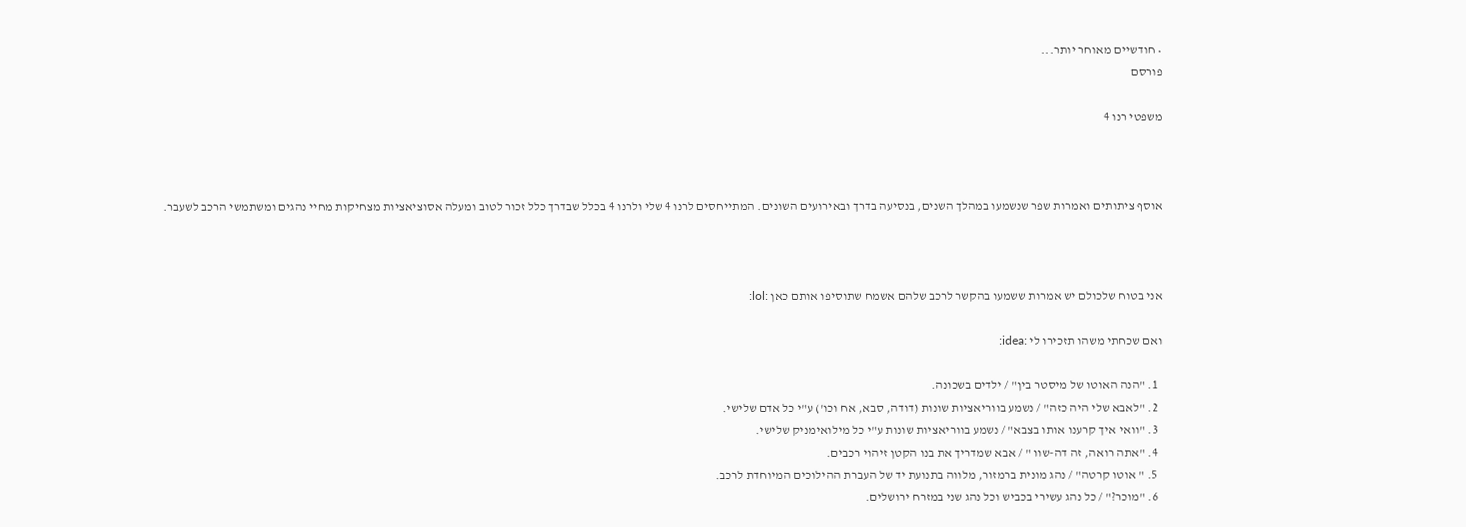• חודשיים מאוחר יותר...
פורסם

משפטי רנו 4



אוסף ציתותים ואמרות שפר שנשמעו במהלך השנים, בנסיעה בדרך ובאירועים השונים. המתייחסים לרנו 4 שלי ולרנו 4 בכלל שבדרך כלל זכור לטוב ומעלה אסוציאציות מצחיקות מחיי נהגים ומשתמשי הרכב לשעבר.



אני בטוח שלכולם יש אמרות ששמעו בהקשר לרכב שלהם אשמח שתוסיפו אותם כאן :lol:

ואם שכחתי משהו תזכירו לי :idea:

  1. "הנה האוטו של מיסטר בין" / ילדים בשכונה.
  2. "לאבא שלי היה כזה" / נשמע בווריאציות שונות (דודה, סבא, אח וכו') ע"י כל אדם שלישי.
  3. "וואי איך קרענו אותו בצבא" / נשמע בווריאציות שונות ע"י כל מילואימניק שלישי.
  4. "אתה רואה, זה דה-שוו " / אבא שמדריך את בנו הקטן זיהוי רכבים.
  5. " אוטו קרטה" / נהג מונית ברמזור, מלווה בתנועת יד של העברת ההילוכים המיוחדת לרכב.
  6. "מוכר?" / כל נהג עשירי בכביש וכל נהג שני במזרח ירושלים.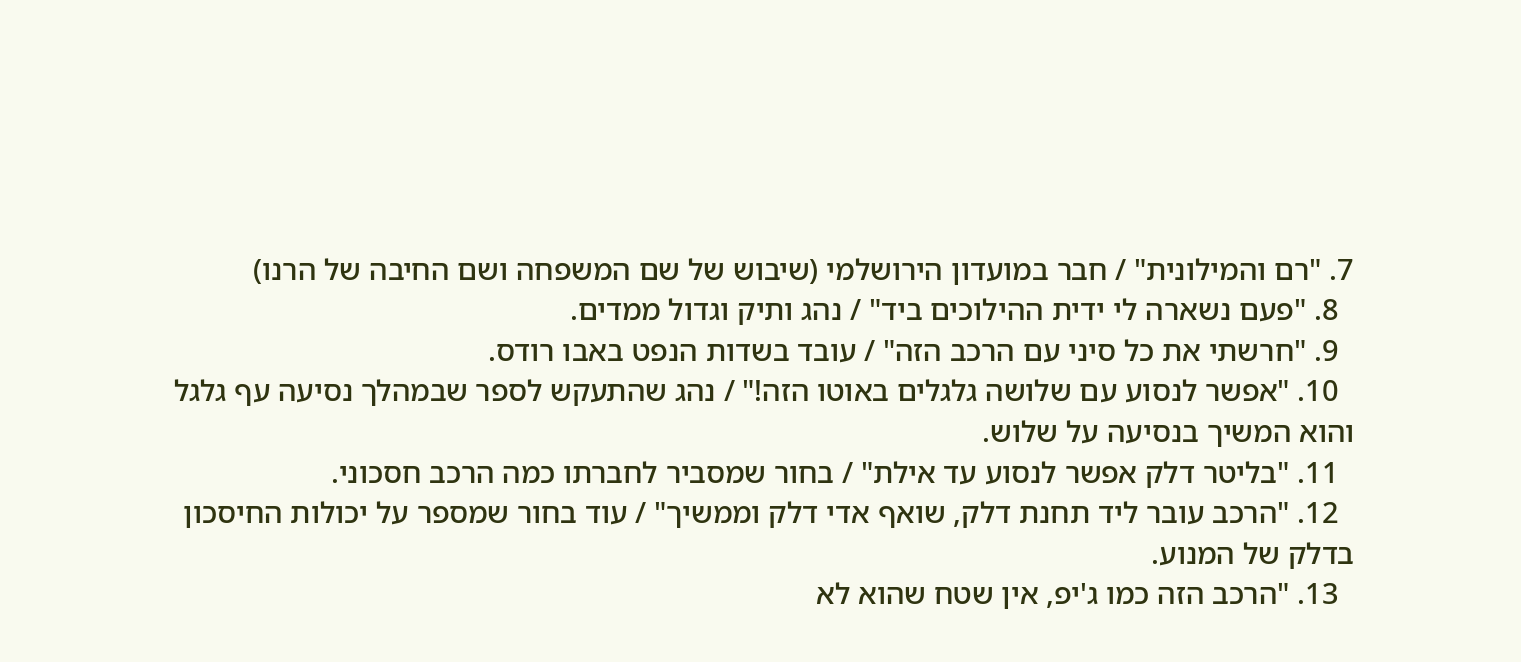7. "רם והמילונית" / חבר במועדון הירושלמי (שיבוש של שם המשפחה ושם החיבה של הרנו)
  8. "פעם נשארה לי ידית ההילוכים ביד" / נהג ותיק וגדול ממדים.
  9. "חרשתי את כל סיני עם הרכב הזה" / עובד בשדות הנפט באבו רודס.
  10. "אפשר לנסוע עם שלושה גלגלים באוטו הזה!" / נהג שהתעקש לספר שבמהלך נסיעה עף גלגל והוא המשיך בנסיעה על שלוש.
  11. "בליטר דלק אפשר לנסוע עד אילת" / בחור שמסביר לחברתו כמה הרכב חסכוני.
  12. "הרכב עובר ליד תחנת דלק, שואף אדי דלק וממשיך" / עוד בחור שמספר על יכולות החיסכון בדלק של המנוע.
  13. "הרכב הזה כמו ג'יפ, אין שטח שהוא לא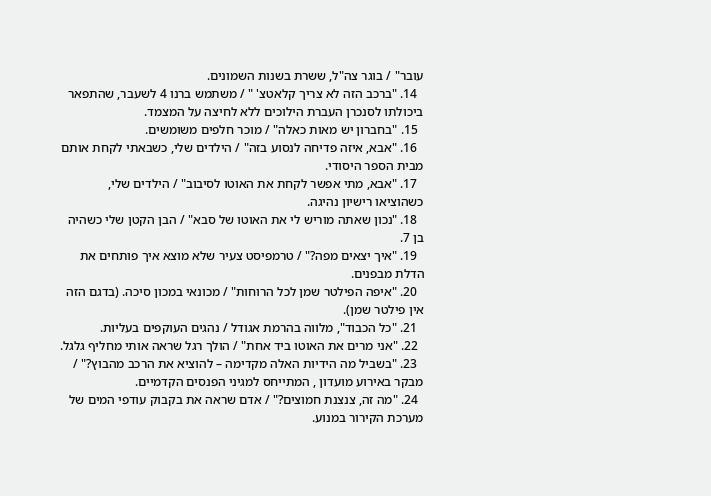עובר" / בוגר צה"ל, ששרת בשנות השמונים.
  14. "ברכב הזה לא צריך קלאטצ' " / משתמש ברנו 4 לשעבר, שהתפאר ביכולתו לסנכרן העברת הילוכים ללא לחיצה על המצמד.
  15. "בחברון יש מאות כאלה" / מוכר חלפים משומשים.
  16. "אבא, איזה פדיחה לנסוע בזה" / הילדים שלי, כשבאתי לקחת אותם מבית הספר היסודי.
  17. "אבא, מתי אפשר לקחת את האוטו לסיבוב" / הילדים שלי, כשהוציאו רישיון נהיגה.
  18. "נכון שאתה מוריש לי את האוטו של סבא" / הבן הקטן שלי כשהיה בן 7.
  19. "איך יצאים מפה?" / טרמפיסט צעיר שלא מוצא איך פותחים את הדלת מבפנים.
  20. "איפה הפילטר שמן לכל הרוחות" / מכונאי במכון סיכה. (בדגם הזה אין פילטר שמן).
  21. "כל הכבוד", מלווה בהרמת אגודל / נהגים העוקפים בעליות.
  22. "אני מרים את האוטו ביד אחת" / הולך רגל שראה אותי מחליף גלגל.
  23. "בשביל מה הידיות האלה מקדימה – להוציא את הרכב מהבוץ?" / מבקר באירוע מועדון , המתייחס למגיני הפנסים הקדמיים.
  24. "מה זה, צנצנת חמוצים?" / אדם שראה את בקבוק עודפי המים של מערכת הקירור במנוע.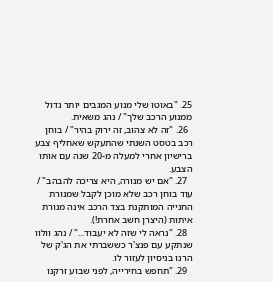25. "באוטו שלי מנוע המגבים יותר גדול ממנוע הרכב שלך" / נהג משאית.
  26. "זה לא צהוב, זה ירוק בהיר" / בוחן רכב בטסט השנתי שהתעקש שאחליף צבע ברישיון אחרי למעלה מ-20 שנה עם אותו הצבע.
  27. "אם יש מנורה, היא צריכה להבהב" / עוד בוחן רכב שלא מוכן לקבל שמנורת החנייה המותקנת בצד הרכב אינה מנורת איתות (היצרן חשב אחרת!).
  28. "נראה לי שזה לא יעבוד..." / נהג וולוו שנתקע עם פנצ'ר כששברתי את הג'ק של הרנו בניסיון לעזור לו.
  29. "תחפש בחירייה, לפני שבוע זרקנו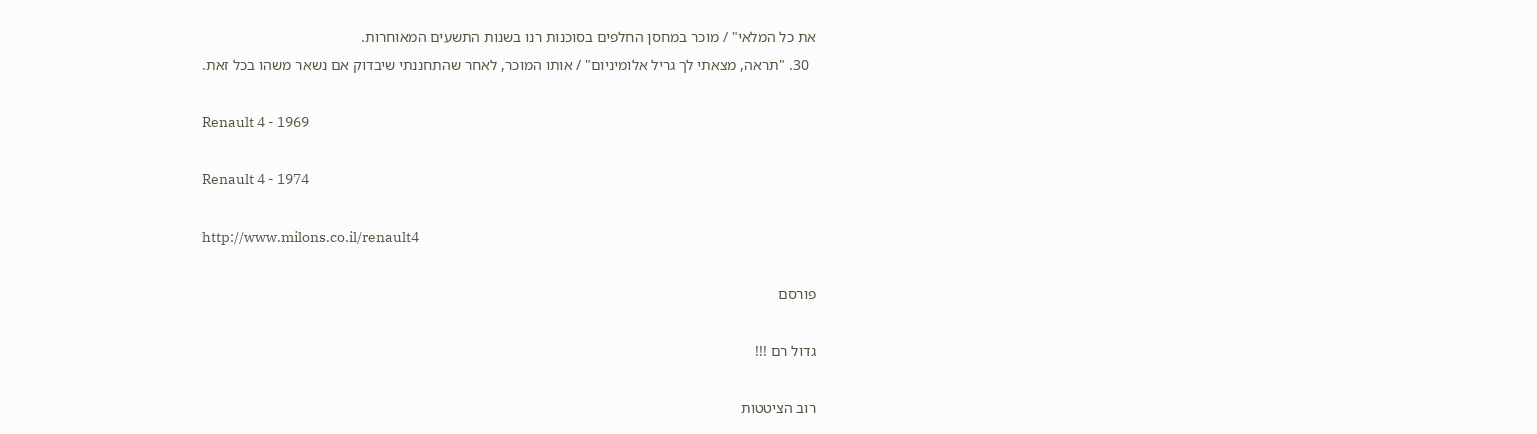את כל המלאי" / מוכר במחסן החלפים בסוכנות רנו בשנות התשעים המאוחרות.
  30. "תראה, מצאתי לך גריל אלומיניום" / אותו המוכר, לאחר שהתחננתי שיבדוק אם נשאר משהו בכל זאת.

Renault 4 - 1969

Renault 4 - 1974

http://www.milons.co.il/renault4

פורסם

גדול רם !!!

רוב הציטטות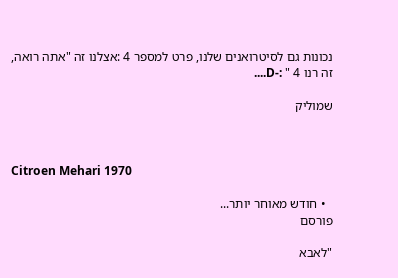נכונות גם לסיטרואנים שלנו, פרט למספר 4 :אצלנו זה "אתה רואה, זה רנו 4 " :-D....

שמוליק



Citroen Mehari 1970

  • חודש מאוחר יותר...
פורסם

"לאבא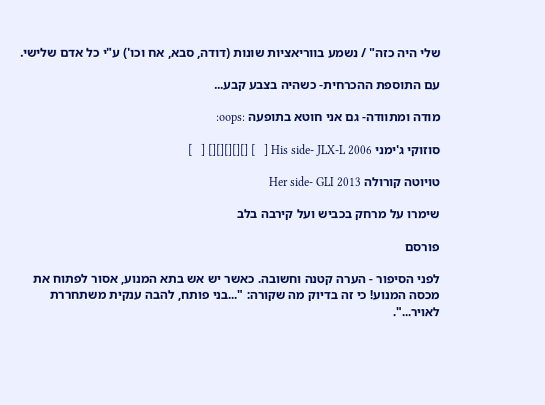שלי היה כזה" / נשמע בווריאציות שונות (דודה, סבא, אח וכו') ע"י כל אדם שלישי.

עם התוספת ההכרחית- כשהיה בצבע קבע...

מודה ומתוודה- גם אני חוטא בתופעה :oops:

סוזוקי ג'ימני His side- JLX-L 2006 [   ] [][][][][] [   ]

טויוטה קורולה Her side- GLI 2013

שימרו על מרחק בכביש ועל קירבה בלב

פורסם

לפני הסיפור - הערה קטנה וחשובה. כאשר יש אש בתא המנוע, אסור לפתוח את מכסה המנוע! כי זה בדיוק מה שקורה: "...בני פותח, להבה ענקית משתחררת לאויר...".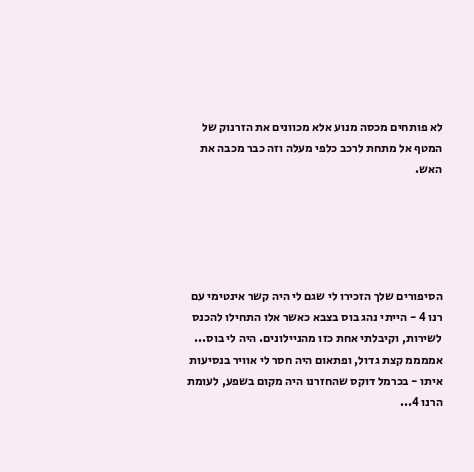לא פותחים מכסה מנוע אלא מכוונים את הזרנוק של המטף אל מתחת לרכב כלפי מעלה וזה כבר מכבה את האש.





הסיפורים שלך הזכירו לי שגם לי היה קשר אינטימי עם רנו 4 - הייתי נהג בוס בצבא כאשר אלו התחילו להכנס לשירות, וקיבלתי אחת כזו מהניילונים. היה לי בוס... אממממ קצת גדול, ופתאום היה חסר לי אוויר בנסיעות איתו - בכרמל דוקס שהחזרנו היה מקום בשפע, לעומת הרנו 4...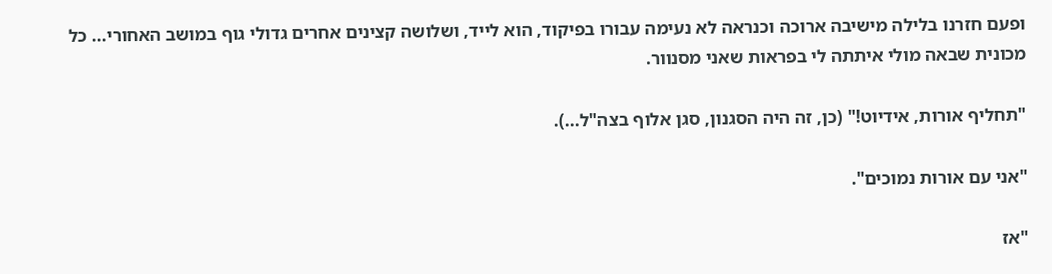ופעם חזרנו בלילה מישיבה ארוכה וכנראה לא נעימה עבורו בפיקוד, הוא לייד, ושלושה קצינים אחרים גדולי גוף במושב האחורי... כל מכונית שבאה מולי איתתה לי בפראות שאני מסנוור.

"תחליף אורות, אידיוט!" (כן, זה היה הסגנון, סגן אלוף בצה"ל...).

"אני עם אורות נמוכים".

"אז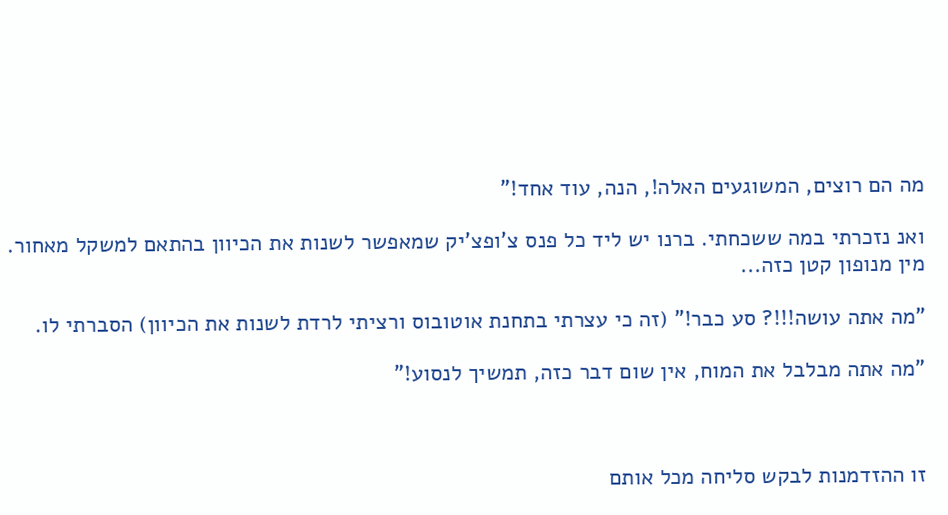מה הם רוצים, המשוגעים האלה!, הנה, עוד אחד!"

ואנ נזכרתי במה ששכחתי. ברנו יש ליד כל פנס צ'ופצ'יק שמאפשר לשנות את הכיוון בהתאם למשקל מאחור. מין מנופון קטן כזה...

"מה אתה עושה!!!? סע כבר!" (זה כי עצרתי בתחנת אוטובוס ורציתי לרדת לשנות את הכיוון) הסברתי לו.

"מה אתה מבלבל את המוח, אין שום דבר כזה, תמשיך לנסוע!"



זו ההזדמנות לבקש סליחה מכל אותם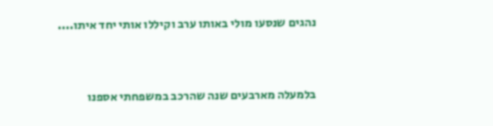נהגים שנסעו מולי באותו ערב וקיללו אותי יחד איתו....



בלמעלה מארבעים שנה שהרכב במשפחתי אספנו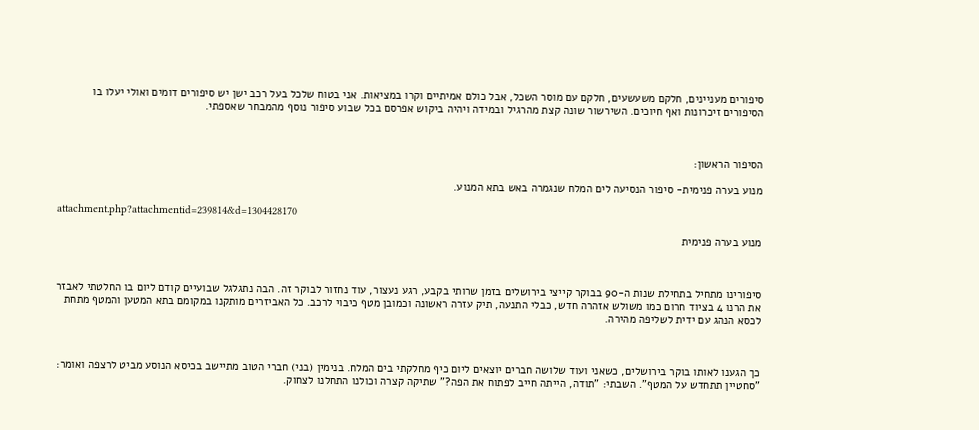סיפורים מעניינים, חלקם משעשעים, חלקם עם מוסר השכל, אבל כולם אמיתיים וקרו במציאות. אני בטוח שלכל בעל רכב ישן יש סיפורים דומים ואולי יעלו בו הסיפורים זיכרונות ואף חיוכים. השירשור שונה קצת מהרגיל ובמידה ויהיה ביקוש אפרסם בכל שבוע סיפור נוסף מהמבחר שאספתי.



הסיפור הראשון:

מנוע בערה פנימית- סיפור הנסיעה לים המלח שנגמרה באש בתא המנוע.

attachment.php?attachmentid=239814&d=1304428170

מנוע בערה פנימית



סיפורינו מתחיל בתחילת שנות ה-90 בבוקר קייצי בירושלים בזמן שרותי בקבע, רגע נעצור, עוד נחזור לבוקר זה. הבה נתגלגל שבועיים קודם ליום בו החלטתי לאבזר את הרנו 4 בציוד חרום כמו משולש אזהרה חדש, כבלי התנעה, תיק עזרה ראשונה וכמובן מטף כיבוי לרכב. כל האביזרים מותקנו במקומם בתא המטען והמטף מתחת לכסא הנהג עם ידית לשליפה מהירה.



כך הגענו לאותו בוקר בירושלים, כשאני ועוד שלושה חברים יוצאים ליום כיף מחלקתי בים המלח. בנימין (בני) חברי הטוב מתיישב בכיסא הנוסע מביט לרצפה ואומר: "סחטיין תתחדש על המטף". השבתי: "תודה, הייתה חייב לפתוח את הפה?" שתיקה קצרה וכולנו התחלנו לצחוק.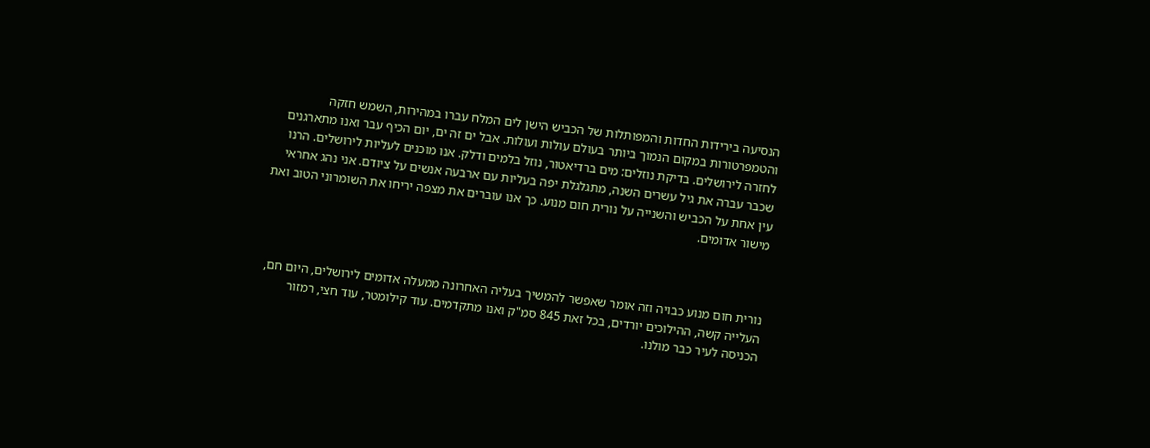הנסיעה בירידות החדות והמפותלות של הכביש הישן לים המלח עברו במהירות, השמש חזקה והטמפרטורות במקום הנמוך ביותר בעולם עולות ועולות. אבל ים זה ים, יום הכיף עבר ואנו מתארגנים לחזרה לירושלים. בדיקת נוזלים: מים ברדיאטור, נוזל בלמים ודלק. אנו מוכנים לעליות לירושלים. הרנו שכבר עברה את גיל עשרים השנה, מתגלגלת יפה בעליות עם ארבעה אנשים על ציודם. אני נהג אחראי עין אחת על הכביש והשנייה על נורית חום מנוע. כך אנו עוברים את מצפה יריחו את השומרוני הטוב ואת מישור אדומים.



נורית חום מנוע כבויה וזה אומר שאפשר להמשיך בעליה האחרונה ממעלה אדומים לירושלים, היום חם, העלייה קשה, ההילוכים יורדים, בכל זאת 845 סמ"ק ואנו מתקדמים. עוד קילומטר, עוד חצי, רמזור הכניסה לעיר כבר מולנו.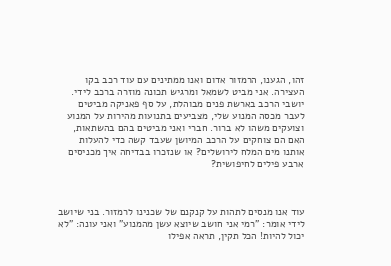זהו, הגענו, הרמזור אדום ואנו ממתינים עם עוד רכב בקו העצירה. אני מביט לשמאל ומרגיש תכונה מוזרה ברכב לידי. יושבי הרכב בארשת פנים מבוהלת, על סף פאניקה מביטים לעבר מכסה המנוע שלי, מצביעים בתנועות מהירות על המנוע וצועקים משהו לא ברור. חברי ואני מביטים בהם בהשתאות, האם הם צוחקים על הרכב המיושן שעבד קשה כדי להעלות אותנו מים המלח לירושלים? או שנזכרו בבדיחה איך מכניסים ארבע פילים לחיפושית?



עוד אנו מנסים לתהות על קנקנם של שכנינו לרמזור. בני שיושב לידי אומר: "רמי אני חושב שיוצא עשן מהמנוע" ואני עונה: "לא יכול להיות! הכל תקין, תראה אפילו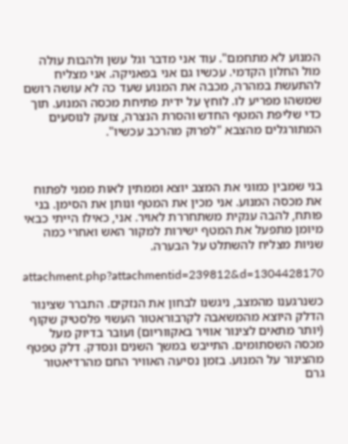המנוע לא מתחמם". עוד אני מדבר וגל עשן ולהבות עולה מול החלון הקדמי. עכשיו גם אני בפאניקה. אני מצליח להתעשת במהרה, מכבה את המנוע שעד כה לא עושה רושם שמשהו מפריע לו. לוחץ על ידית פתיחת מכסה המנוע. תוך כדי שליפת המטף החדש והסרת הנצרה, צועק לנוסעים המתורגלים מהצבא "לפרוק מהרכב עכשיו".



בני שמבין כמוני את המצב יוצא וממתין לאות ממני לפתוח את מכסה המנוע. אני מכין את המטף ונותן את הסימן. בני פותח, להבה ענקית משתחררת לאויר. אני, כאילו הייתי כבאי מיומן מתפעל את המטף ישירות למקור האש ואחרי כמה שניות מצליח להשתלט על הבערה.

attachment.php?attachmentid=239812&d=1304428170

כשנרגענו מהמצב, ניגשנו לבחון את הנזקים. התברר שצינור הדלק היוצא מהמשאבה לקרבוראטור העשוי פלסטיק שקוף (יותר מתאים לצינור אוויר באקווריום) ועובר בדיוק מעל מכסה השסתומים. התייבש במשך השנים ונסדק. דלק טפטף מהצינור על המנוע. בזמן נסיעה האוויר החם מהרדיאטור גרם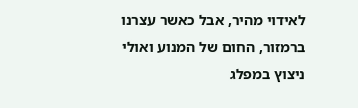לאידוי מהיר, אבל כאשר עצרנו ברמזור, החום של המנוע ואולי ניצוץ במפלג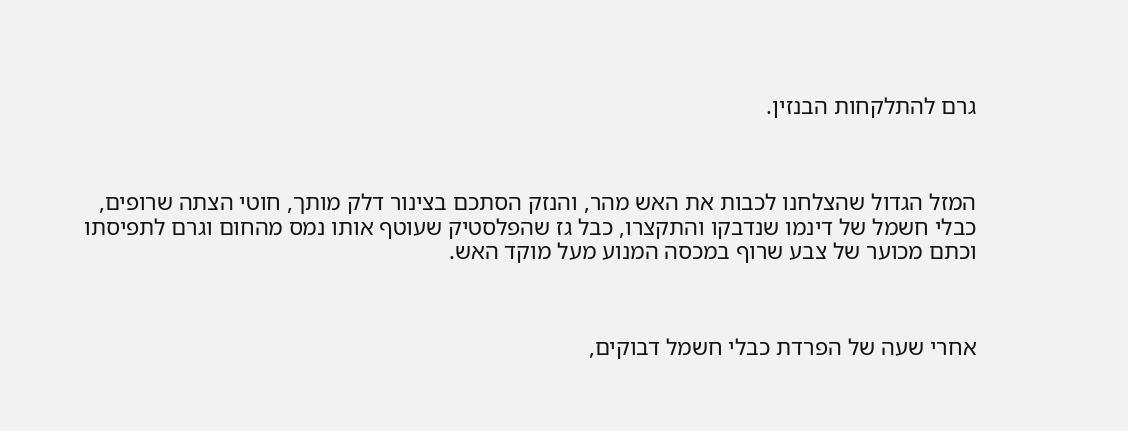גרם להתלקחות הבנזין.



המזל הגדול שהצלחנו לכבות את האש מהר, והנזק הסתכם בצינור דלק מותך, חוטי הצתה שרופים, כבלי חשמל של דינמו שנדבקו והתקצרו, כבל גז שהפלסטיק שעוטף אותו נמס מהחום וגרם לתפיסתו וכתם מכוער של צבע שרוף במכסה המנוע מעל מוקד האש.



אחרי שעה של הפרדת כבלי חשמל דבוקים,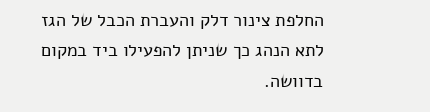החלפת צינור דלק והעברת הכבל של הגז לתא הנהג כך שניתן להפעילו ביד במקום בדוושה.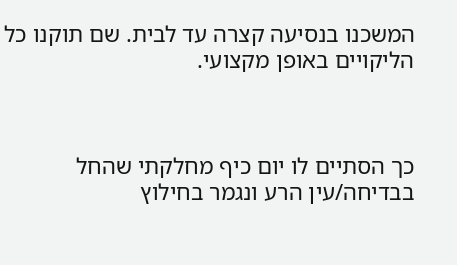המשכנו בנסיעה קצרה עד לבית. שם תוקנו כל הליקויים באופן מקצועי.



כך הסתיים לו יום כיף מחלקתי שהחל בבדיחה/עין הרע ונגמר בחילוץ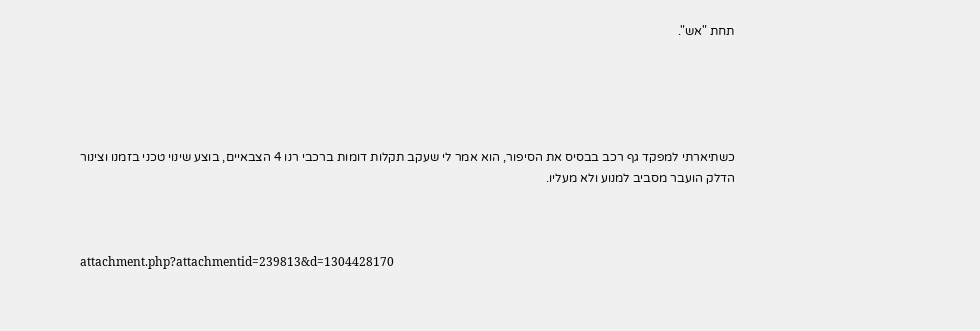תחת "אש".





כשתיארתי למפקד גף רכב בבסיס את הסיפור, הוא אמר לי שעקב תקלות דומות ברכבי רנו 4 הצבאיים, בוצע שינוי טכני בזמנו וצינור הדלק הועבר מסביב למנוע ולא מעליו.



attachment.php?attachmentid=239813&d=1304428170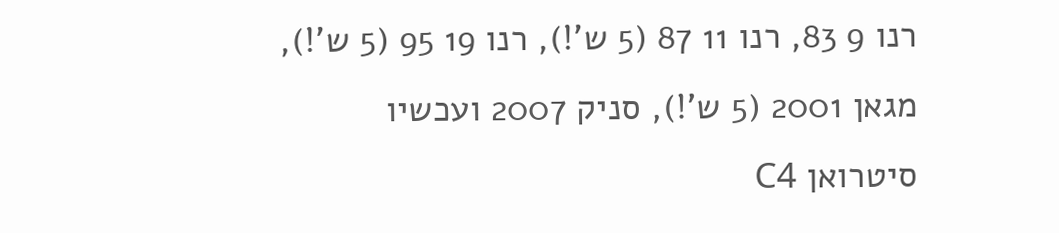רנו 9 83, רנו 11 87 (5 ש'!), רנו 19 95 (5 ש'!), מגאן 2001 (5 ש'!), סניק 2007 ועכשיו סיטרואן C4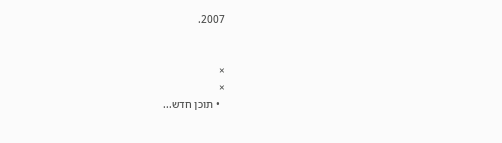2007.


×
×
  • תוכן חדש...